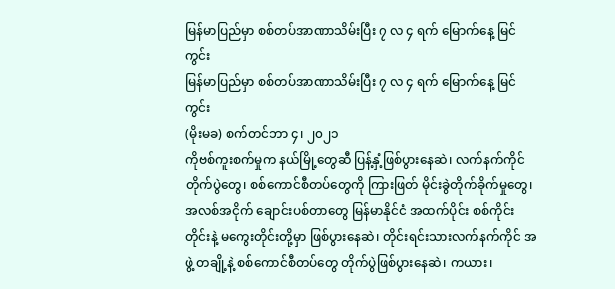မြန်မာပြည်မှာ စစ်တပ်အာဏာသိမ်းပြီး ၇ လ ၄ ရက် မြောက်နေ့ မြင်ကွင်း
မြန်မာပြည်မှာ စစ်တပ်အာဏာသိမ်းပြီး ၇ လ ၄ ရက် မြောက်နေ့ မြင်ကွင်း
(မိုးမခ) စက်တင်ဘာ ၄၊ ၂၀၂၁
ကိုဗစ်ကူးစက်မှုက နယ်မြို့တွေဆီ ပြန့်နှံ့ဖြစ်ပွားနေဆဲ၊ လက်နက်ကိုင် တိုက်ပွဲတွေ၊ စစ်ကောင်စီတပ်တွေကို ကြားဖြတ် မိုင်းခွဲတိုက်ခိုက်မှုတွေ၊ အလစ်အငိုက် ချောင်းပစ်တာတွေ မြန်မာနိုင်ငံ အထက်ပိုင်း စစ်ကိုင်းတိုင်းနဲ့ မကွေးတိုင်းတို့မှာ ဖြစ်ပွားနေဆဲ၊ တိုင်းရင်းသားလက်နက်ကိုင် အဖွဲ့ တချို့နဲ့ စစ်ကောင်စီတပ်တွေ တိုက်ပွဲဖြစ်ပွားနေဆဲ၊ ကယား၊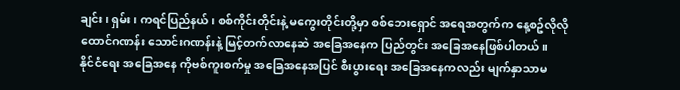ချင်း၊ ရှမ်း၊ ကရင်ပြည်နယ်၊ စစ်ကိုင်းတိုင်းနဲ့ မကွေးတိုင်းတို့မှာ စစ်ဘေးရှောင် အရေအတွက်က နေ့စဥ်လိုလို ထောင်ဂဏန်း သောင်းဂဏန်းနဲ့ မြင့်တက်လာနေဆဲ အခြေအနေက ပြည်တွင်း အခြေအနေဖြစ်ပါတယ်။
နိုင်ငံရေး အခြေအနေ ကိုဗစ်ကူးစက်မှု အခြေအနေအပြင် စီးပွားရေး အခြေအနေကလည်း မျက်နှာသာမ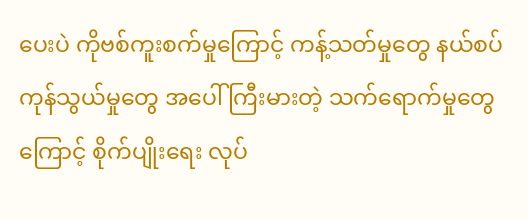ပေးပဲ ကိုဗစ်ကူးစက်မှုကြောင့် ကန့်သတ်မှုတွေ နယ်စပ်ကုန်သွယ်မှုတွေ အပေါ် ကြီးမားတဲ့ သက်ရောက်မှုတွေကြောင့် စိုက်ပျိုးရေး လုပ်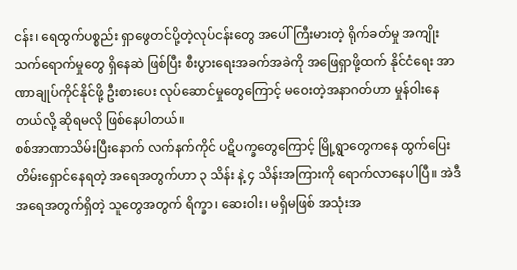ငန်း၊ ရေထွက်ပစ္စည်း ရှာဖွေတင်ပို့တဲ့လုပ်ငန်းတွေ အပေါ် ကြီးမားတဲ့ ရိုက်ခတ်မှု အကျိုးသက်ရောက်မှုတွေ ရှိနေဆဲ ဖြစ်ပြီး စီးပွားရေးအခက်အခဲကို အဖြေရှာဖို့ထက် နိုင်ငံရေး အာဏာချုပ်ကိုင်နိုင်ဖို့ ဦးစားပေး လုပ်ဆောင်မှုတွေကြောင့် မဝေးတဲ့အနာဂတ်ဟာ မှုန်ဝါးနေတယ်လို့ ဆိုရမလို ဖြစ်နေပါတယ်။
စစ်အာဏာသိမ်းပြီးနောက် လက်နက်ကိုင် ပဋိပက္ခတွေကြောင့် မြို့ရွာတွေကနေ ထွက်ပြေးတိမ်းရှောင်နေရတဲ့ အရေအတွက်ဟာ ၃ သိန်း နဲ့ ၄ သိန်းအကြားကို ရောက်လာနေပါပြီ။ အဲဒီအရေအတွက်ရှိတဲ့ သူတွေအတွက် ရိက္ခာ၊ ဆေးဝါး၊ မရှိမဖြစ် အသုံးအ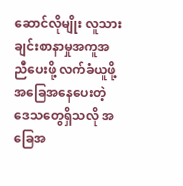ဆောင်လိုမျိုး လူသားချင်းစာနာမှုအကူအညီပေးဖို့ လက်ခံယူဖို့ အခြေအနေပေးတဲ့ ဒေသတွေရှိသလို အခြေအ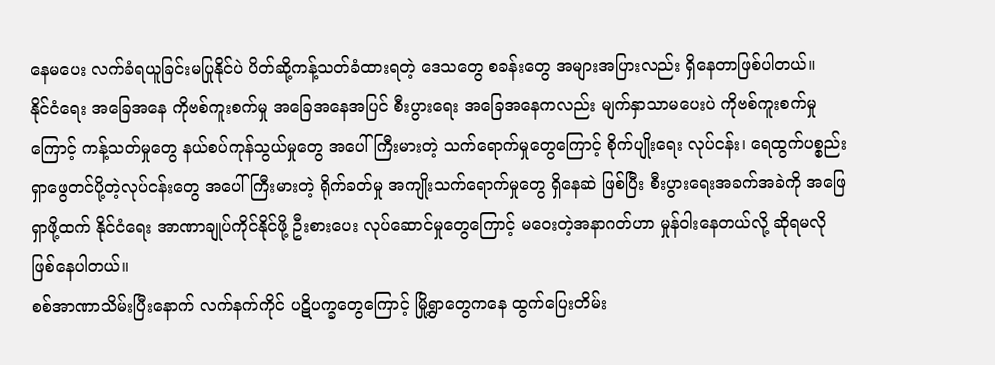နေမပေး လက်ခံရယူခြင်းမပြုနိုင်ပဲ ပိတ်ဆို့ကန့်သတ်ခံထားရတဲ့ ဒေသတွေ စခန်းတွေ အများအပြားလည်း ရှိနေတာဖြစ်ပါတယ်။
နိုင်ငံရေး အခြေအနေ ကိုဗစ်ကူးစက်မှု အခြေအနေအပြင် စီးပွားရေး အခြေအနေကလည်း မျက်နှာသာမပေးပဲ ကိုဗစ်ကူးစက်မှုကြောင့် ကန့်သတ်မှုတွေ နယ်စပ်ကုန်သွယ်မှုတွေ အပေါ် ကြီးမားတဲ့ သက်ရောက်မှုတွေကြောင့် စိုက်ပျိုးရေး လုပ်ငန်း၊ ရေထွက်ပစ္စည်း ရှာဖွေတင်ပို့တဲ့လုပ်ငန်းတွေ အပေါ် ကြီးမားတဲ့ ရိုက်ခတ်မှု အကျိုးသက်ရောက်မှုတွေ ရှိနေဆဲ ဖြစ်ပြီး စီးပွားရေးအခက်အခဲကို အဖြေရှာဖို့ထက် နိုင်ငံရေး အာဏာချုပ်ကိုင်နိုင်ဖို့ ဦးစားပေး လုပ်ဆောင်မှုတွေကြောင့် မဝေးတဲ့အနာဂတ်ဟာ မှုန်ဝါးနေတယ်လို့ ဆိုရမလို ဖြစ်နေပါတယ်။
စစ်အာဏာသိမ်းပြီးနောက် လက်နက်ကိုင် ပဋိပက္ခတွေကြောင့် မြို့ရွာတွေကနေ ထွက်ပြေးတိမ်း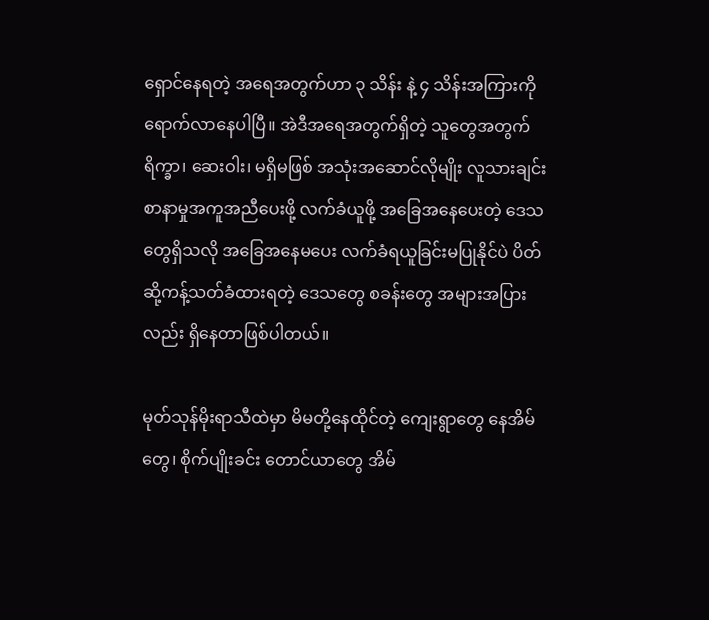ရှောင်နေရတဲ့ အရေအတွက်ဟာ ၃ သိန်း နဲ့ ၄ သိန်းအကြားကို ရောက်လာနေပါပြီ။ အဲဒီအရေအတွက်ရှိတဲ့ သူတွေအတွက် ရိက္ခာ၊ ဆေးဝါး၊ မရှိမဖြစ် အသုံးအဆောင်လိုမျိုး လူသားချင်းစာနာမှုအကူအညီပေးဖို့ လက်ခံယူဖို့ အခြေအနေပေးတဲ့ ဒေသတွေရှိသလို အခြေအနေမပေး လက်ခံရယူခြင်းမပြုနိုင်ပဲ ပိတ်ဆို့ကန့်သတ်ခံထားရတဲ့ ဒေသတွေ စခန်းတွေ အများအပြားလည်း ရှိနေတာဖြစ်ပါတယ်။

မုတ်သုန်မိုးရာသီထဲမှာ မိမတို့နေထိုင်တဲ့ ကျေးရွာတွေ နေအိမ်တွေ၊ စိုက်ပျိုးခင်း တောင်ယာတွေ အိမ်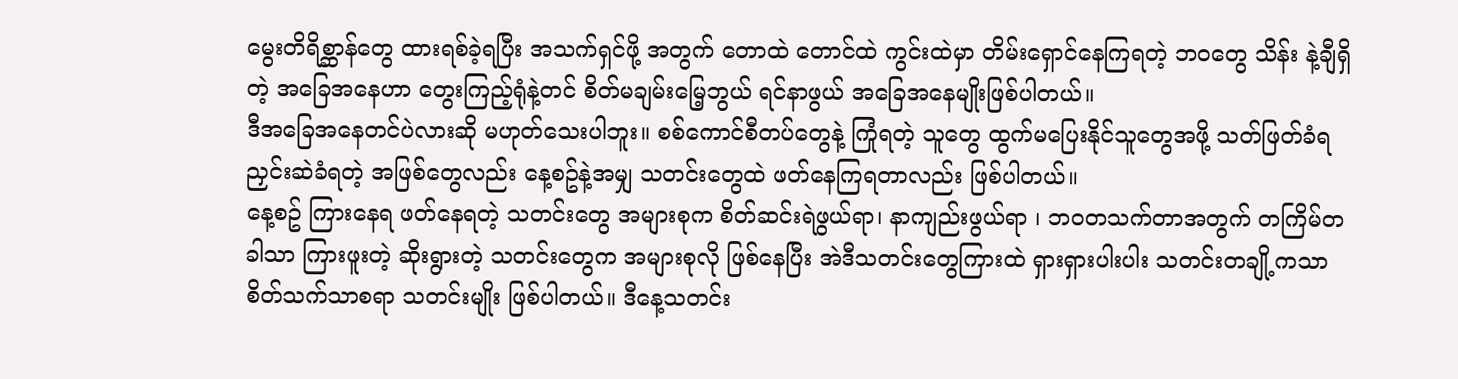မွေးတိရိစ္ဆာန်တွေ ထားရစ်ခဲ့ရပြီး အသက်ရှင်ဖို့ အတွက် တောထဲ တောင်ထဲ ကွင်းထဲမှာ တိမ်းရှောင်နေကြရတဲ့ ဘဝတွေ သိန်း နဲ့ချီရှိတဲ့ အခြေအနေဟာ တွေးကြည့်ရုံနဲ့တင် စိတ်မချမ်းမြေ့ဘွယ် ရင်နာဖွယ် အခြေအနေမျိုးဖြစ်ပါတယ်။
ဒီအခြေအနေတင်ပဲလားဆို မဟုတ်သေးပါဘူး။ စစ်ကောင်စီတပ်တွေနဲ့ ကြုံရတဲ့ သူတွေ ထွက်မပြေးနိုင်သူတွေအဖို့ သတ်ဖြတ်ခံရ ညှင်းဆဲခံရတဲ့ အဖြစ်တွေလည်း နေ့စဥ်နဲ့အမျှ သတင်းတွေထဲ ဖတ်နေကြရတာလည်း ဖြစ်ပါတယ်။
နေ့စဥ် ကြားနေရ ဖတ်နေရတဲ့ သတင်းတွေ အများစုက စိတ်ဆင်းရဲဖွယ်ရာ၊ နာကျည်းဖွယ်ရာ ၊ ဘဝတသက်တာအတွက် တကြိမ်တခါသာ ကြားဖူးတဲ့ ဆိုးရွားတဲ့ သတင်းတွေက အများစုလို ဖြစ်နေပြီး အဲဒီသတင်းတွေကြားထဲ ရှားရှားပါးပါး သတင်းတချို့ကသာ စိတ်သက်သာစရာ သတင်းမျိုး ဖြစ်ပါတယ်။ ဒီနေ့သတင်း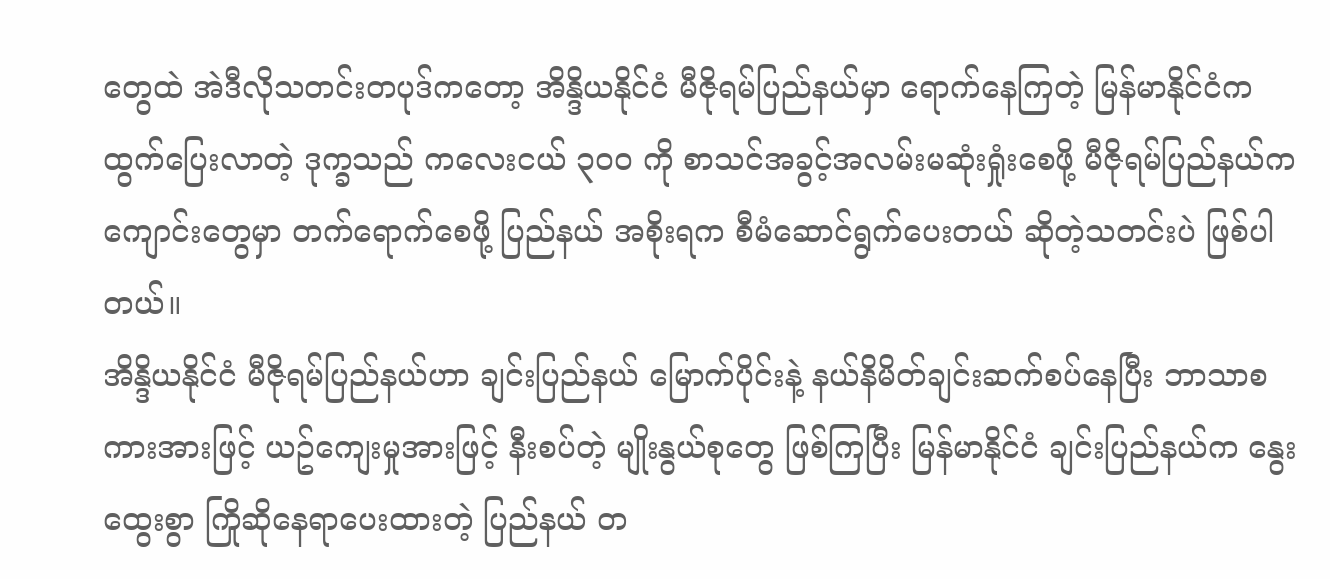တွေထဲ အဲဒီလိုသတင်းတပုဒ်ကတော့ အိန္ဒိယနိုင်ငံ မီဇိုရမ်ပြည်နယ်မှာ ရောက်နေကြတဲ့ မြန်မာနိုင်ငံက ထွက်ပြေးလာတဲ့ ဒုက္ခသည် ကလေးငယ် ၃၀၀ ကို စာသင်အခွင့်အလမ်းမဆုံးရှုံးစေဖို့ မီဇိုရမ်ပြည်နယ်က ကျောင်းတွေမှာ တက်ရောက်စေဖို့ ပြည်နယ် အစိုးရက စီမံဆောင်ရွက်ပေးတယ် ဆိုတဲ့သတင်းပဲ ဖြစ်ပါတယ်။
အိန္ဒိယနိုင်ငံ မီဇိုရမ်ပြည်နယ်ဟာ ချင်းပြည်နယ် မြောက်ပိုင်းနဲ့ နယ်နိမိတ်ချင်းဆက်စပ်နေပြီး ဘာသာစကားအားဖြင့် ယဥ်ကျေးမှုအားဖြင့် နီးစပ်တဲ့ မျိုးနွယ်စုတွေ ဖြစ်ကြပြီး မြန်မာနိုင်ငံ ချင်းပြည်နယ်က နွေးထွေးစွာ ကြိုဆိုနေရာပေးထားတဲ့ ပြည်နယ် တ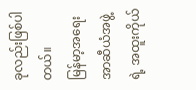ခုလည်းဖြစ်ပါတယ်။
မြန်မာ့အရေး အာဆီယံအဖွဲ့ရဲ့ အထူးကိုယ်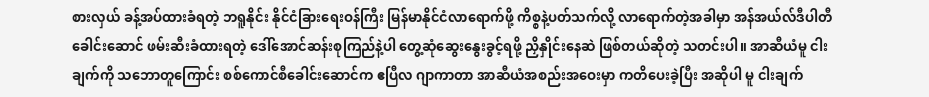စားလှယ် ခန့်အပ်ထားခံရတဲ့ ဘရူနိုင်း နိုင်ငံခြားရေးဝန်ကြီး မြန်မာနိုင်ငံလာရောက်ဖို့ ကိစ္စနဲ့ပတ်သက်လို့ လာရောက်တဲ့အခါမှာ အန်အယ်လ်ဒီပါတီခေါင်းဆောင် ဖမ်းဆီးခံထားရတဲ့ ဒေါ်အောင်ဆန်းစုကြည်နဲ့ပါ တွေ့ဆုံဆွေးနွေးခွင့်ရဖို့ ညှိနှိုင်းနေဆဲ ဖြစ်တယ်ဆိုတဲ့ သတင်းပါ။ အာဆီယံမူ ငါးချက်ကို သဘောတူကြောင်း စစ်ကောင်စီခေါင်းဆောင်က ဧပြီလ ဂျာကာတာ အာဆီယံအစည်းအဝေးမှာ ကတိပေးခဲ့ပြီး အဆိုပါ မူ ငါးချက်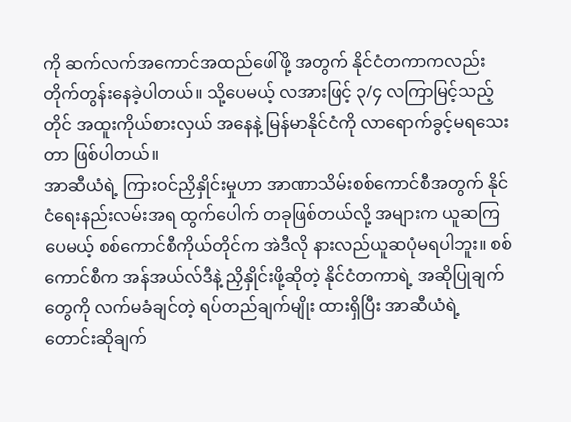ကို ဆက်လက်အကောင်အထည်ဖေါ်ဖို့ အတွက် နိုင်ငံတကာကလည်း တိုက်တွန်းနေခဲ့ပါတယ်။ သို့ပေမယ့် လအားဖြင့် ၃/၄ လကြာမြင့်သည့်တိုင် အထူးကိုယ်စားလှယ် အနေနဲ့ မြန်မာနိုင်ငံကို လာရောက်ခွင့်မရသေးတာ ဖြစ်ပါတယ်။
အာဆီယံရဲ့ ကြားဝင်ညှိနှိုင်းမှုဟာ အာဏာသိမ်းစစ်ကောင်စီအတွက် နိုင်ငံရေးနည်းလမ်းအရ ထွက်ပေါက် တခုဖြစ်တယ်လို့ အများက ယူဆကြပေမယ့် စစ်ကောင်စီကိုယ်တိုင်က အဲဒီလို နားလည်ယူဆပုံမရပါဘူး။ စစ်ကောင်စီက အန်အယ်လ်ဒီနဲ့ ညှိနှိုင်းဖို့ဆိုတဲ့ နိုင်ငံတကာရဲ့ အဆိုပြုချက်တွေကို လက်မခံချင်တဲ့ ရပ်တည်ချက်မျိုး ထားရှိပြီး အာဆီယံရဲ့ တောင်းဆိုချက်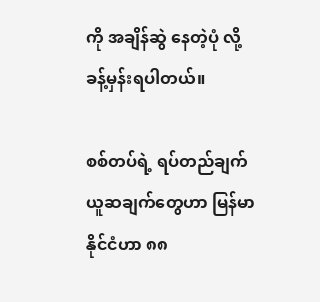ကို အချိန်ဆွဲ နေတဲ့ပုံ လို့ ခန့်မှန်းရပါတယ်။

စစ်တပ်ရဲ့ ရပ်တည်ချက် ယူဆချက်တွေဟာ မြန်မာနိုင်ငံဟာ ၈၈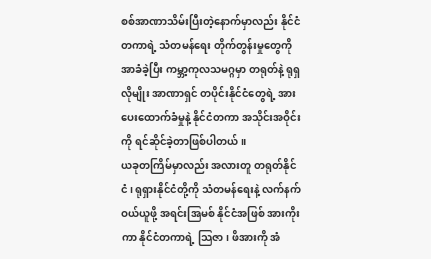စစ်အာဏာသိမ်းပြီးတဲ့နောက်မှာလည်း နိုင်ငံတကာရဲ့ သံတမန်ရေး တိုက်တွန်းမှုတွေကို အာခံခဲ့ပြီး ကမ္ဘာ့ကုလသမဂ္ဂမှာ တရုတ်နဲ့ ရုရှလိုမျိုး အာဏာရှင် တပိုင်းနိုင်ငံတွေရဲ့ အားပေးထောက်ခံမှုနဲ့ နိုင်ငံတကာ အသိုင်းအဝိုင်းကို ရင်ဆိုင်ခဲ့တာဖြစ်ပါတယ်။
ယခုတကြိမ်မှာလည်း အလားတူ တရုတ်နိုင်ငံ၊ ရုရှားနိုင်ငံတို့ကို သံတမန်ရေးနဲ့ လက်နက် ဝယ်ယူဖို့ အရင်းအြမစ် နိုင်ငံအဖြစ် အားကိုးကာ နိုင်ငံတကာရဲ့ သြဇာ၊ ဖိအားကို အံ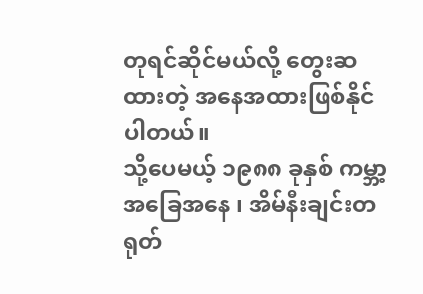တုရင်ဆိုင်မယ်လို့ တွေးဆထားတဲ့ အနေအထားဖြစ်နိုင်ပါတယ်။
သို့ပေမယ့် ၁၉၈၈ ခုနှစ် ကမ္ဘာ့အခြေအနေ ၊ အိမ်နီးချင်းတရုတ်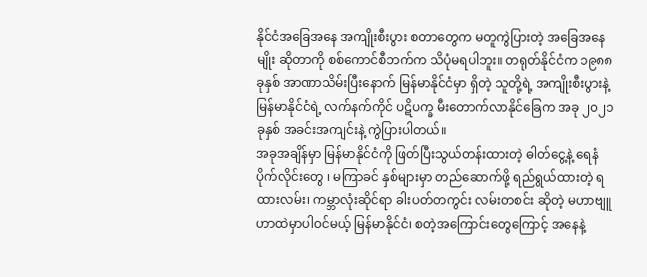နိုင်ငံအခြေအနေ အကျိုးစီးပွား စတာတွေက မတူကွဲပြားတဲ့ အခြေအနေမျိုး ဆိုတာကို စစ်ကောင်စီဘက်က သိပုံမရပါဘူး။ တရုတ်နိုင်ငံက ၁၉၈၈ ခုနှစ် အာဏာသိမ်းပြီးနောက် မြန်မာနိုင်ငံမှာ ရှိတဲ့ သူတို့ရဲ့ အကျိုးစီးပွားနဲ့ မြန်မာနိုင်ငံရဲ့ လက်နက်ကိုင် ပဋိပက္ခ မီးတောက်လာနိုင်ခြေက အခု ၂၀၂၁ ခုနှစ် အခင်းအကျင်းနဲ့ ကွဲပြားပါတယ်။
အခုအချိန်မှာ မြန်မာနိုင်ငံကို ဖြတ်ပြီးသွယ်တန်းထားတဲ့ ဓါတ်ငွေ့နဲ့ ရေနံပိုက်လိုင်းတွေ ၊ မကြာခင် နှစ်များမှာ တည်ဆောက်ဖို့ ရည်ရွယ်ထားတဲ့ ရထားလမ်း၊ ကမ္ဘာလုံးဆိုင်ရာ ခါးပတ်တကွင်း လမ်းတစင်း ဆိုတဲ့ မဟာဗျူဟာထဲမှာပါဝင်မယ့် မြန်မာနိုင်ငံ၊ စတဲ့အကြောင်းတွေကြောင့် အနေနဲ့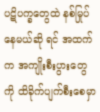ပဋိပက္ခတွေထဲ နစ်မြုပ်နေမယ်ဆို ရင် အထက်က အကျိုးစီးပွားတွေကို ထိခိုက်ပျက်စီးစေမှာ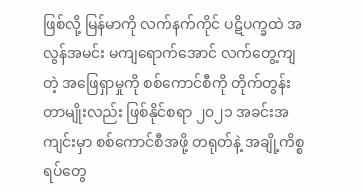ဖြစ်လို့ မြန်မာကို လက်နက်ကိုင် ပဋိပက္ခထဲ အလွန်အမင်း မကျရောက်အောင် လက်တွေ့ကျတဲ့ အဖြေရှာမှုကို စစ်ကောင်စီကို တိုက်တွန်းတာမျိုးလည်း ဖြစ်နိုင်စရာ ၂၀၂၁ အခင်းအကျင်းမှာ စစ်ကောင်စီအဖို့ တရုတ်နဲ့ အချို့ကိစ္စရပ်တွေ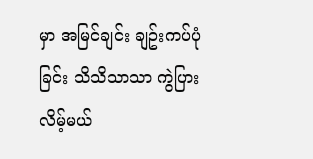မှာ အမြင်ချင်း ချဥ်းကပ်ပုံခြင်း သိသိသာသာ ကွဲပြားလိမ့်မယ်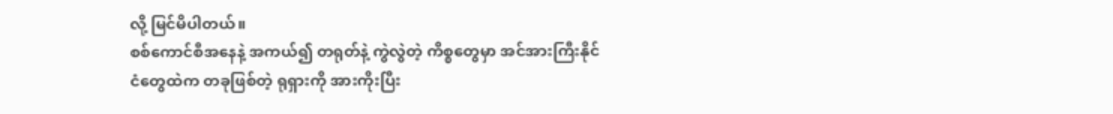လို့ မြင်မိပါတယ်။
စစ်ကောင်စီအနေနဲ့ အကယ်၍ တရုတ်နဲ့ ကွဲလွဲတဲ့ ကိစ္စတွေမှာ အင်အားကြီးနိုင်ငံတွေထဲက တခုဖြစ်တဲ့ ရုရှားကို အားကိုးပြီး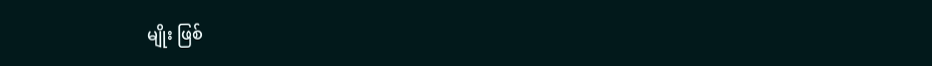မျိုး ဖြစ်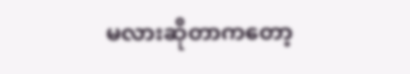မလားဆိုတာကတော့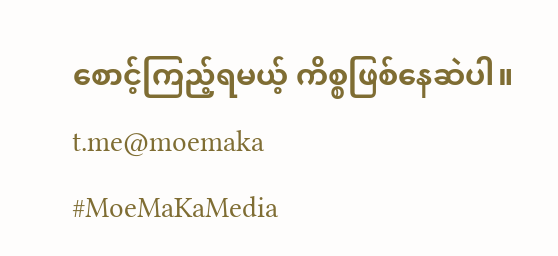စောင့်ကြည့်ရမယ့် ကိစ္စဖြစ်နေဆဲပါ။
t.me@moemaka
#MoeMaKaMedia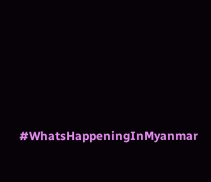#WhatsHappeningInMyanmar